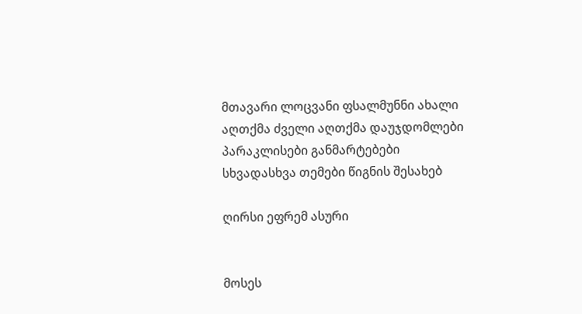მთავარი ლოცვანი ფსალმუნნი ახალი აღთქმა ძველი აღთქმა დაუჯდომლები პარაკლისები განმარტებები სხვადასხვა თემები წიგნის შესახებ

ღირსი ეფრემ ასური


მოსეს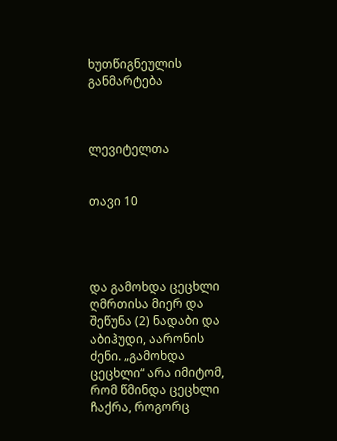ხუთწიგნეულის განმარტება



ლევიტელთა


თავი 10




და გამოხდა ცეცხლი ღმრთისა მიერ და შეწუნა (2) ნადაბი და აბიჰუდი, აარონის ძენი. „გამოხდა ცეცხლი“ არა იმიტომ, რომ წმინდა ცეცხლი ჩაქრა, როგორც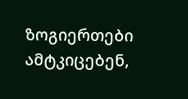ზოგიერთები ამტკიცებენ,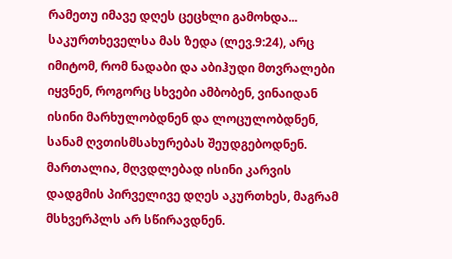რამეთუ იმავე დღეს ცეცხლი გამოხდა... საკურთხეველსა მას ზედა (ლევ.9:24), არც იმიტომ, რომ ნადაბი და აბიჰუდი მთვრალები იყვნენ, როგორც სხვები ამბობენ, ვინაიდან ისინი მარხულობდნენ და ლოცულობდნენ, სანამ ღვთისმსახურებას შეუდგებოდნენ. მართალია, მღვდლებად ისინი კარვის დადგმის პირველივე დღეს აკურთხეს, მაგრამ მსხვერპლს არ სწირავდნენ.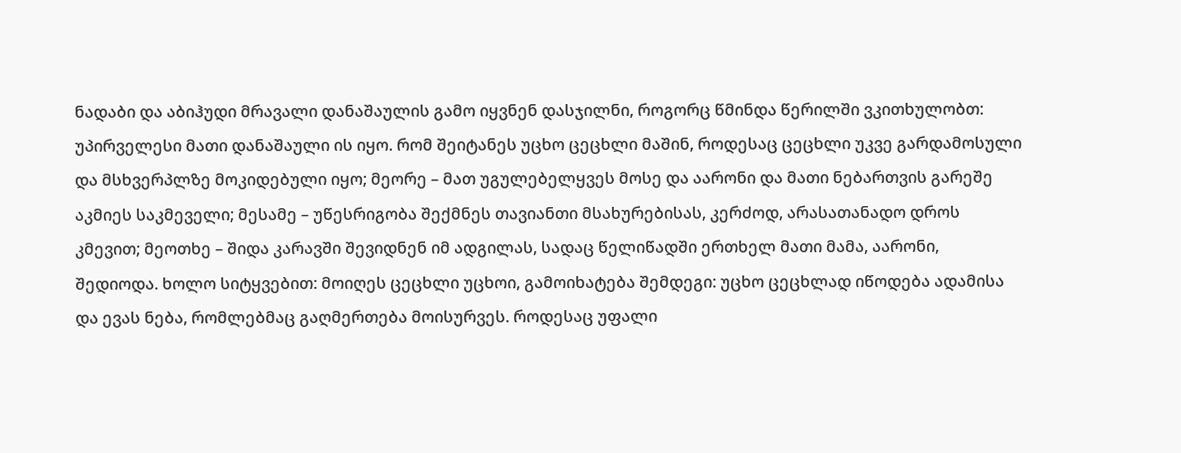ნადაბი და აბიჰუდი მრავალი დანაშაულის გამო იყვნენ დასჯილნი, როგორც წმინდა წერილში ვკითხულობთ: უპირველესი მათი დანაშაული ის იყო. რომ შეიტანეს უცხო ცეცხლი მაშინ, როდესაც ცეცხლი უკვე გარდამოსული და მსხვერპლზე მოკიდებული იყო; მეორე – მათ უგულებელყვეს მოსე და აარონი და მათი ნებართვის გარეშე აკმიეს საკმეველი; მესამე – უწესრიგობა შექმნეს თავიანთი მსახურებისას, კერძოდ, არასათანადო დროს კმევით; მეოთხე – შიდა კარავში შევიდნენ იმ ადგილას, სადაც წელიწადში ერთხელ მათი მამა, აარონი, შედიოდა. ხოლო სიტყვებით: მოიღეს ცეცხლი უცხოი, გამოიხატება შემდეგი: უცხო ცეცხლად იწოდება ადამისა და ევას ნება, რომლებმაც გაღმერთება მოისურვეს. როდესაც უფალი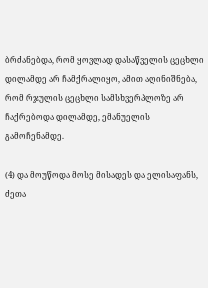ბრძანებდა, რომ ყოვლად დასაწველის ცეცხლი დილამდე არ ჩამქრალიყო, ამით აღინიშნება, რომ რჯულის ცეცხლი სამსხვერპლოზე არ ჩაქრებოდა დილამდე, ემანუელის გამოჩენამდე.

(4) და მოუწოდა მოსე მისადეს და ელისაფანს, ძეთა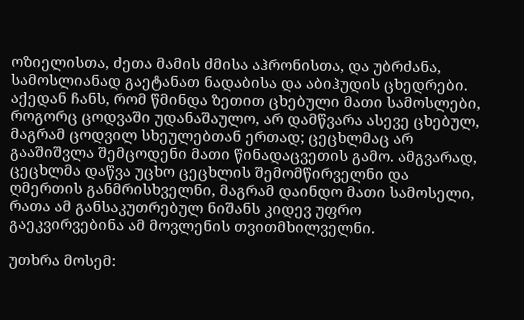ოზიელისთა, ძეთა მამის ძმისა აჰრონისთა, და უბრძანა, სამოსლიანად გაეტანათ ნადაბისა და აბიჰუდის ცხედრები. აქედან ჩანს, რომ წმინდა ზეთით ცხებული მათი სამოსლები, როგორც ცოდვაში უდანაშაულო, არ დამწვარა ასევე ცხებულ, მაგრამ ცოდვილ სხეულებთან ერთად; ცეცხლმაც არ გააშიშვლა შემცოდენი მათი წინადაცვეთის გამო. ამგვარად, ცეცხლმა დაწვა უცხო ცეცხლის შემომწირველნი და ღმერთის განმრისხველნი, მაგრამ დაინდო მათი სამოსელი, რათა ამ განსაკუთრებულ ნიშანს კიდევ უფრო გაეკვირვებინა ამ მოვლენის თვითმხილველნი.

უთხრა მოსემ: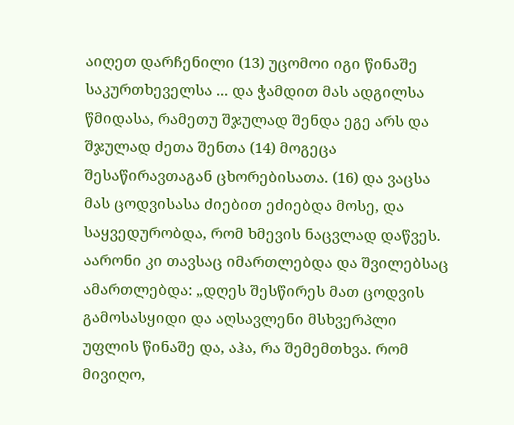აიღეთ დარჩენილი (13) უცომოი იგი წინაშე საკურთხეველსა ... და ჭამდით მას ადგილსა წმიდასა, რამეთუ შჯულად შენდა ეგე არს და შჯულად ძეთა შენთა (14) მოგეცა შესაწირავთაგან ცხორებისათა. (16) და ვაცსა მას ცოდვისასა ძიებით ეძიებდა მოსე, და საყვედურობდა, რომ ხმევის ნაცვლად დაწვეს. აარონი კი თავსაც იმართლებდა და შვილებსაც ამართლებდა: „დღეს შესწირეს მათ ცოდვის გამოსასყიდი და აღსავლენი მსხვერპლი უფლის წინაშე და, აჰა, რა შემემთხვა. რომ მივიღო,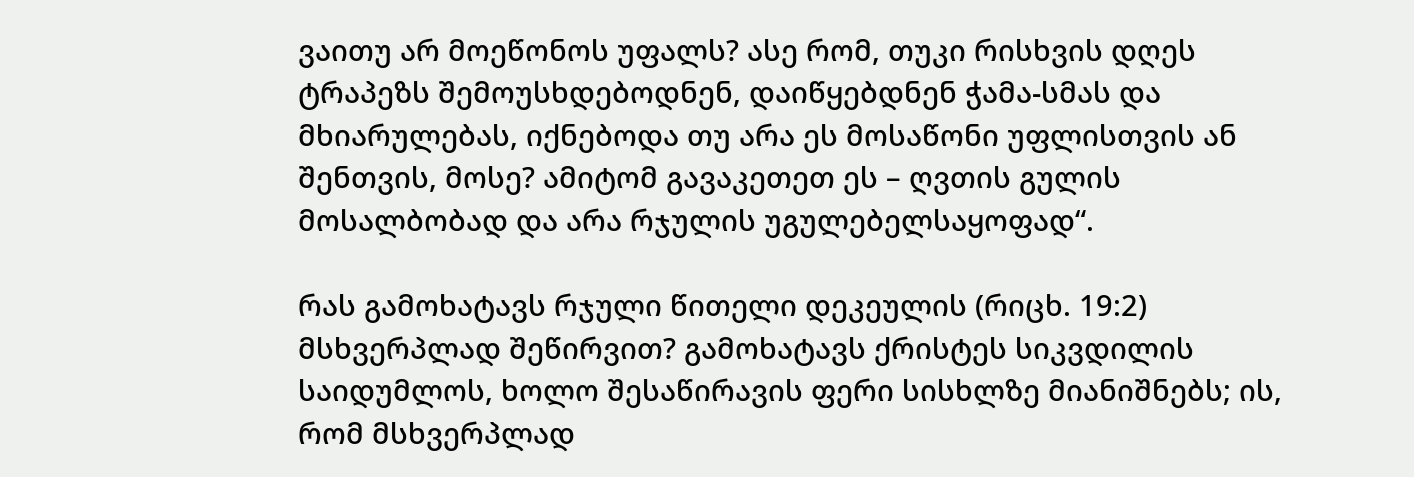ვაითუ არ მოეწონოს უფალს? ასე რომ, თუკი რისხვის დღეს ტრაპეზს შემოუსხდებოდნენ, დაიწყებდნენ ჭამა-სმას და მხიარულებას, იქნებოდა თუ არა ეს მოსაწონი უფლისთვის ან შენთვის, მოსე? ამიტომ გავაკეთეთ ეს – ღვთის გულის მოსალბობად და არა რჯულის უგულებელსაყოფად“.

რას გამოხატავს რჯული წითელი დეკეულის (რიცხ. 19:2) მსხვერპლად შეწირვით? გამოხატავს ქრისტეს სიკვდილის საიდუმლოს, ხოლო შესაწირავის ფერი სისხლზე მიანიშნებს; ის, რომ მსხვერპლად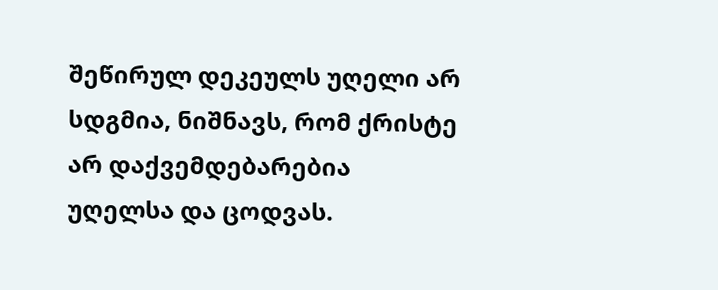შეწირულ დეკეულს უღელი არ სდგმია, ნიშნავს, რომ ქრისტე არ დაქვემდებარებია უღელსა და ცოდვას.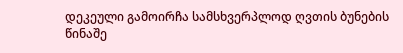დეკეული გამოირჩა სამსხვერპლოდ ღვთის ბუნების წინაშე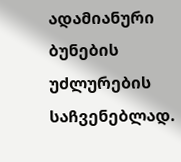ადამიანური ბუნების უძლურების საჩვენებლად.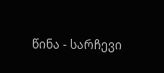წინა - სარჩევი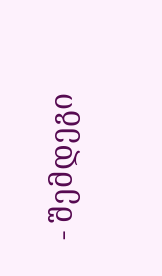- შემდეგი